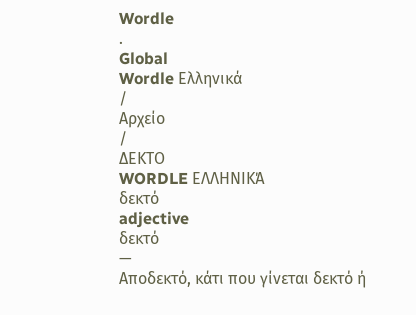Wordle
.
Global
Wordle Ελληνικά
/
Αρχείο
/
ΔΕΚΤΟ
WORDLE ΕΛΛΗΝΙΚΆ
δεκτό
adjective
δεκτό
—
Αποδεκτό, κάτι που γίνεται δεκτό ή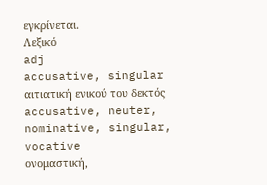εγκρίνεται.
Λεξικό
adj
accusative, singular
αιτιατική ενικού του δεκτός
accusative, neuter, nominative, singular, vocative
ονομαστική,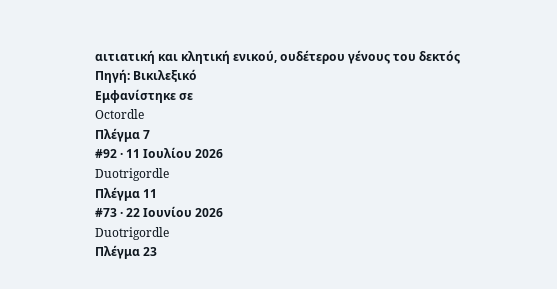αιτιατική και κλητική ενικού, ουδέτερου γένους του δεκτός
Πηγή: Βικιλεξικό
Εμφανίστηκε σε
Octordle
Πλέγμα 7
#92 · 11 Ιουλίου 2026
Duotrigordle
Πλέγμα 11
#73 · 22 Ιουνίου 2026
Duotrigordle
Πλέγμα 23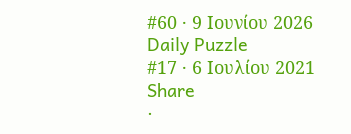#60 · 9 Ιουνίου 2026
Daily Puzzle
#17 · 6 Ιουλίου 2021
Share
·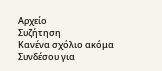Αρχείο
Συζήτηση
Κανένα σχόλιο ακόμα
Συνδέσου για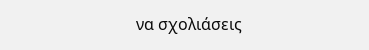να σχολιάσεις